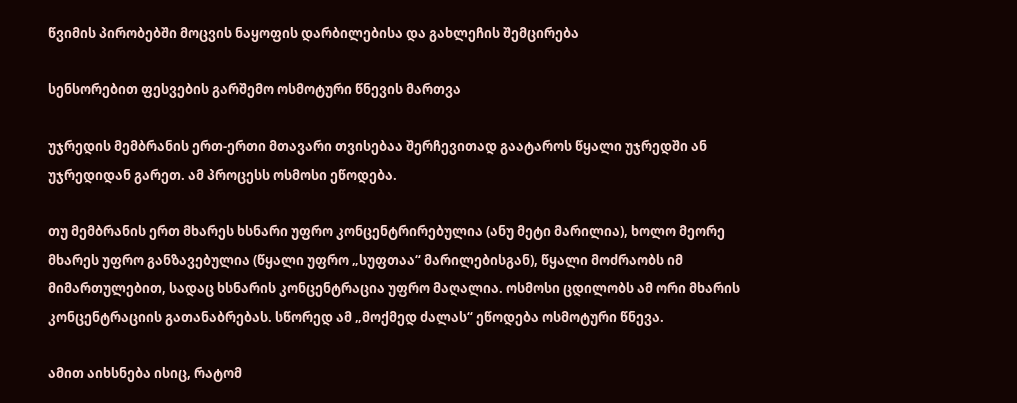წვიმის პირობებში მოცვის ნაყოფის დარბილებისა და გახლეჩის შემცირება

სენსორებით ფესვების გარშემო ოსმოტური წნევის მართვა

უჯრედის მემბრანის ერთ-ერთი მთავარი თვისებაა შერჩევითად გაატაროს წყალი უჯრედში ან უჯრედიდან გარეთ. ამ პროცესს ოსმოსი ეწოდება.

თუ მემბრანის ერთ მხარეს ხსნარი უფრო კონცენტრირებულია (ანუ მეტი მარილია), ხოლო მეორე მხარეს უფრო განზავებულია (წყალი უფრო „სუფთაა“ მარილებისგან), წყალი მოძრაობს იმ მიმართულებით, სადაც ხსნარის კონცენტრაცია უფრო მაღალია. ოსმოსი ცდილობს ამ ორი მხარის კონცენტრაციის გათანაბრებას. სწორედ ამ „მოქმედ ძალას“ ეწოდება ოსმოტური წნევა.

ამით აიხსნება ისიც, რატომ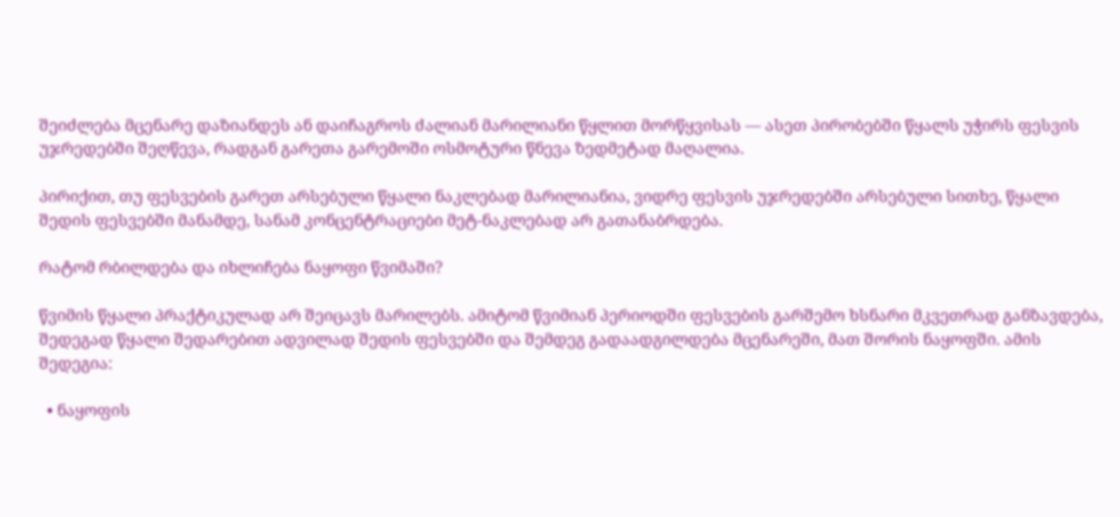შეიძლება მცენარე დაზიანდეს ან დაიჩაგროს ძალიან მარილიანი წყლით მორწყვისას — ასეთ პირობებში წყალს უჭირს ფესვის უჯრედებში შეღწევა, რადგან გარეთა გარემოში ოსმოტური წნევა ზედმეტად მაღალია.

პირიქით, თუ ფესვების გარეთ არსებული წყალი ნაკლებად მარილიანია, ვიდრე ფესვის უჯრედებში არსებული სითხე, წყალი შედის ფესვებში მანამდე, სანამ კონცენტრაციები მეტ-ნაკლებად არ გათანაბრდება.

რატომ რბილდება და იხლიჩება ნაყოფი წვიმაში?

წვიმის წყალი პრაქტიკულად არ შეიცავს მარილებს. ამიტომ წვიმიან პერიოდში ფესვების გარშემო ხსნარი მკვეთრად განზავდება, შედეგად წყალი შედარებით ადვილად შედის ფესვებში და შემდეგ გადაადგილდება მცენარეში, მათ შორის ნაყოფში. ამის შედეგია:

  • ნაყოფის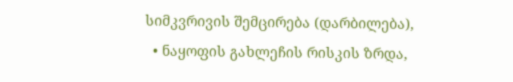სიმკვრივის შემცირება (დარბილება),
  • ნაყოფის გახლეჩის რისკის ზრდა,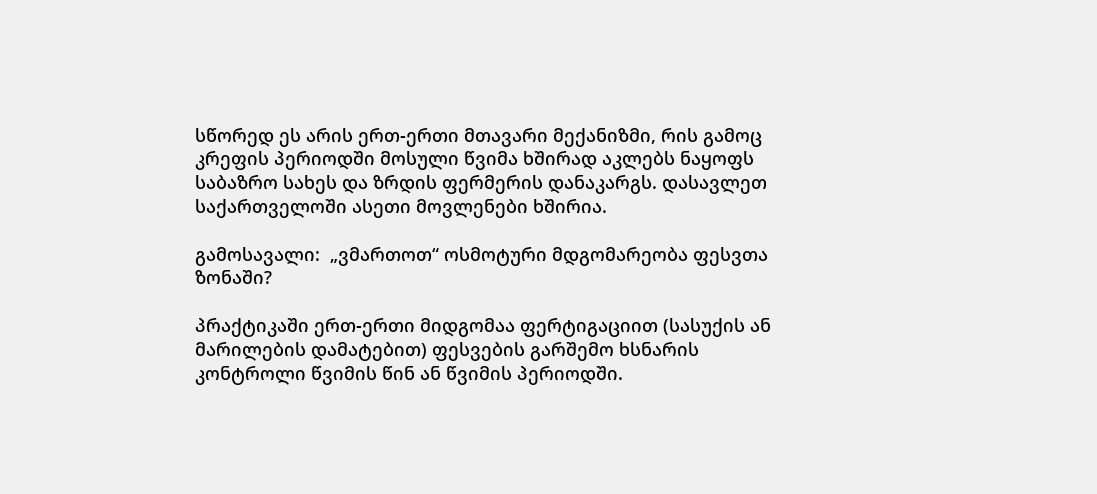სწორედ ეს არის ერთ-ერთი მთავარი მექანიზმი, რის გამოც კრეფის პერიოდში მოსული წვიმა ხშირად აკლებს ნაყოფს საბაზრო სახეს და ზრდის ფერმერის დანაკარგს. დასავლეთ საქართველოში ასეთი მოვლენები ხშირია.

გამოსავალი:  „ვმართოთ“ ოსმოტური მდგომარეობა ფესვთა ზონაში?

პრაქტიკაში ერთ-ერთი მიდგომაა ფერტიგაციით (სასუქის ან მარილების დამატებით) ფესვების გარშემო ხსნარის კონტროლი წვიმის წინ ან წვიმის პერიოდში.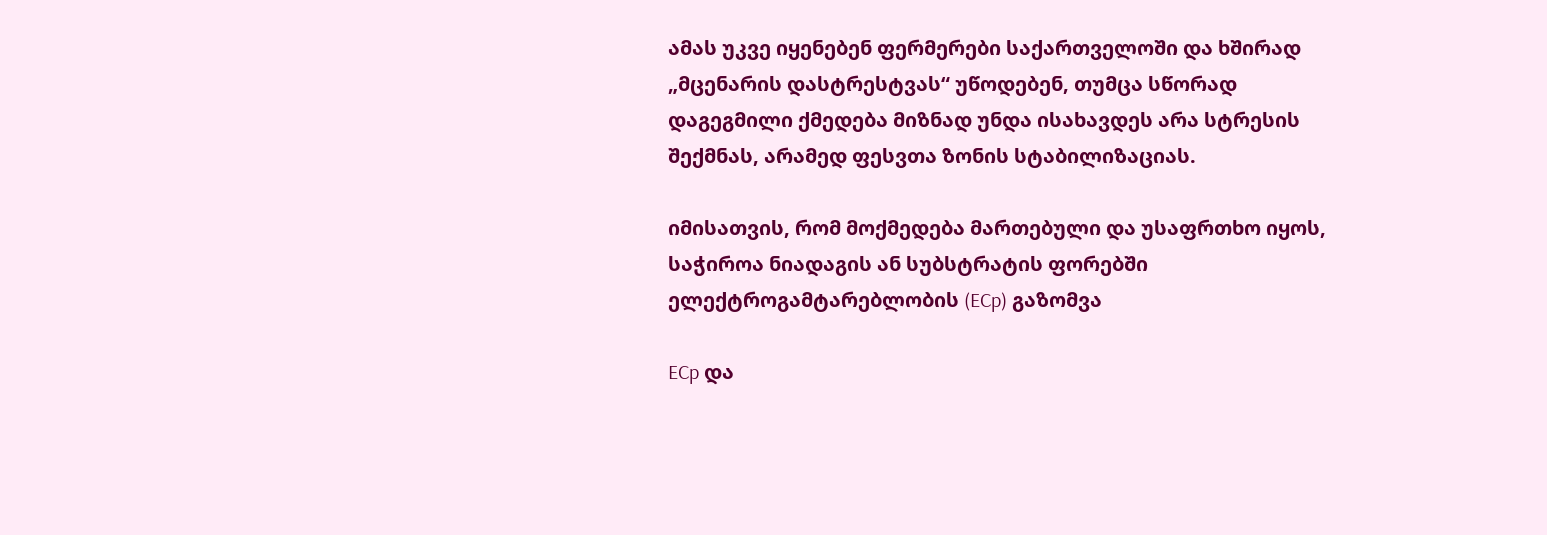ამას უკვე იყენებენ ფერმერები საქართველოში და ხშირად „მცენარის დასტრესტვას“ უწოდებენ, თუმცა სწორად დაგეგმილი ქმედება მიზნად უნდა ისახავდეს არა სტრესის შექმნას, არამედ ფესვთა ზონის სტაბილიზაციას.

იმისათვის, რომ მოქმედება მართებული და უსაფრთხო იყოს, საჭიროა ნიადაგის ან სუბსტრატის ფორებში ელექტროგამტარებლობის (ECp) გაზომვა

ECp და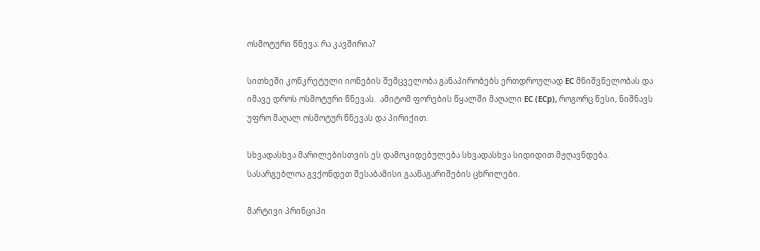ოსმოტური წნევა: რა კავშირია?

სითხეში კონკრეტული იონების შემცველობა განაპირობებს ერთდროულად EC მნიშვნელობას და იმავე დროს ოსმოტური წნევას.  ამიტომ ფორების წყალში მაღალი EC (ECp), როგორც წესი, ნიშნავს უფრო მაღალ ოსმოტურ წნევას და პირიქით.

სხვადასხვა მარილებისთვის ეს დამოკიდებულება სხვადასხვა სიდიდით მჟღავნდება. სასარგებლოა გვქონდეთ შესაბამისი გაანაგარიშების ცხრილები.

მარტივი პრინციპი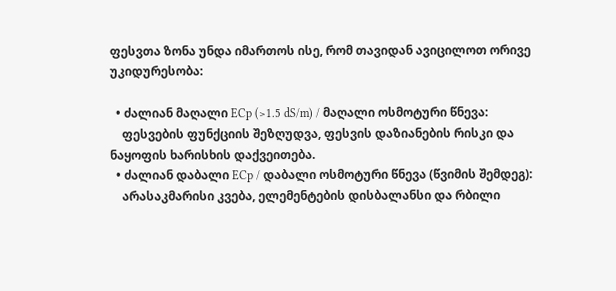ფესვთა ზონა უნდა იმართოს ისე, რომ თავიდან ავიცილოთ ორივე უკიდურესობა:

  • ძალიან მაღალი ECp (>1.5 dS/m) / მაღალი ოსმოტური წნევა:
    ფესვების ფუნქციის შეზღუდვა, ფესვის დაზიანების რისკი და ნაყოფის ხარისხის დაქვეითება.
  • ძალიან დაბალი ECp / დაბალი ოსმოტური წნევა (წვიმის შემდეგ):
    არასაკმარისი კვება, ელემენტების დისბალანსი და რბილი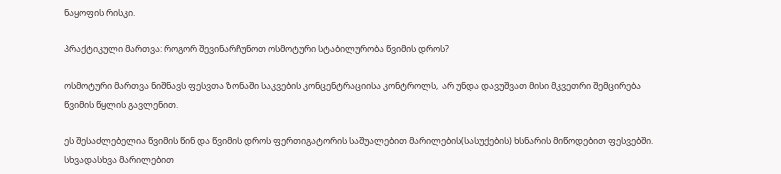ნაყოფის რისკი.

პრაქტიკული მართვა: როგორ შევინარჩუნოთ ოსმოტური სტაბილურობა წვიმის დროს?

ოსმოტური მართვა ნიშნავს ფესვთა ზონაში საკვების კონცენტრაციისა კონტროლს,  არ უნდა დავუშვათ მისი მკვეთრი შემცირება წვიმის წყლის გავლენით.

ეს შესაძლებელია წვიმის წინ და წვიმის დროს ფერთიგატორის საშუალებით მარილების(სასუქების) ხსნარის მიწოდებით ფესვებში. სხვადასხვა მარილებით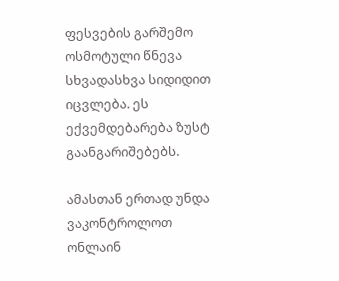ფესვების გარშემო ოსმოტული წნევა სხვადასხვა სიდიდით იცვლება. ეს ექვემდებარება ზუსტ გაანგარიშებებს.

ამასთან ერთად უნდა ვაკონტროლოთ  ონლაინ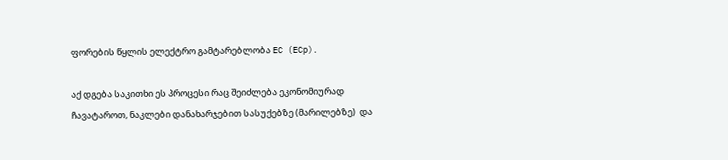ფორების წყლის ელექტრო გამტარებლობა EC (ECp).

აქ დგება საკითხი ეს პროცესი რაც შეიძლება ეკონომიურად ჩავატაროთ, ნაკლები დანახარჯებით სასუქებზე (მარილებზე)  და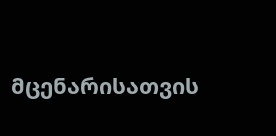მცენარისათვის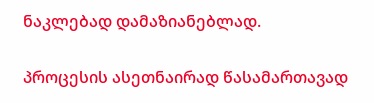ნაკლებად დამაზიანებლად.

პროცესის ასეთნაირად წასამართავად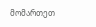მომართეთ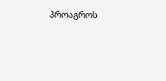პროაგროს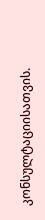კონსულტაციისათვის.